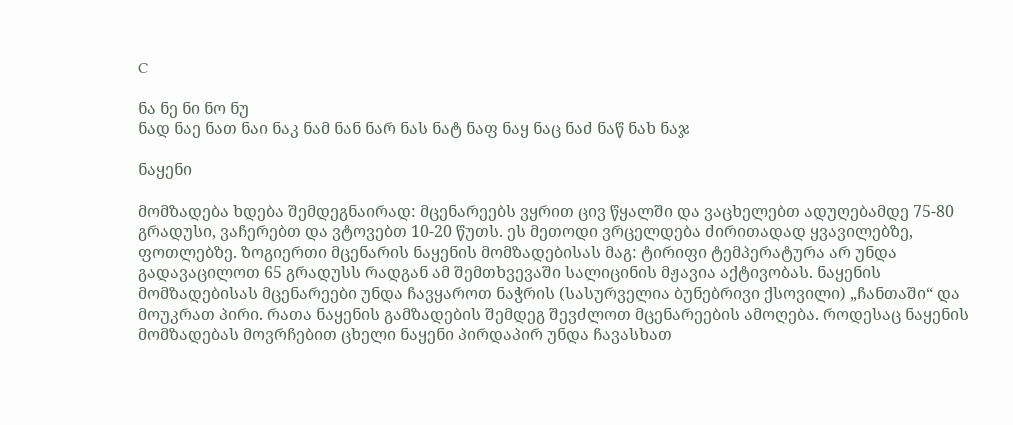C

ნა ნე ნი ნო ნუ
ნად ნაე ნათ ნაი ნაკ ნამ ნან ნარ ნას ნატ ნაფ ნაყ ნაც ნაძ ნაწ ნახ ნაჯ

ნაყენი

მომზადება ხდება შემდეგნაირად: მცენარეებს ვყრით ცივ წყალში და ვაცხელებთ ადუღებამდე 75-80 გრადუსი, ვაჩერებთ და ვტოვებთ 10-20 წუთს. ეს მეთოდი ვრცელდება ძირითადად ყვავილებზე, ფოთლებზე. ზოგიერთი მცენარის ნაყენის მომზადებისას მაგ: ტირიფი ტემპერატურა არ უნდა გადავაცილოთ 65 გრადუსს რადგან ამ შემთხვევაში სალიცინის მჟავია აქტივობას. ნაყენის მომზადებისას მცენარეები უნდა ჩავყაროთ ნაჭრის (სასურველია ბუნებრივი ქსოვილი) „ჩანთაში“ და მოუკრათ პირი. რათა ნაყენის გამზადების შემდეგ შევძლოთ მცენარეების ამოღება. როდესაც ნაყენის მომზადებას მოვრჩებით ცხელი ნაყენი პირდაპირ უნდა ჩავასხათ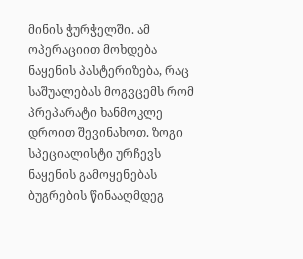მინის ჭურჭელში. ამ ოპერაციით მოხდება ნაყენის პასტერიზება, რაც საშუალებას მოგვცემს რომ პრეპარატი ხანმოკლე დროით შევინახოთ. ზოგი სპეციალისტი ურჩევს ნაყენის გამოყენებას ბუგრების წინააღმდეგ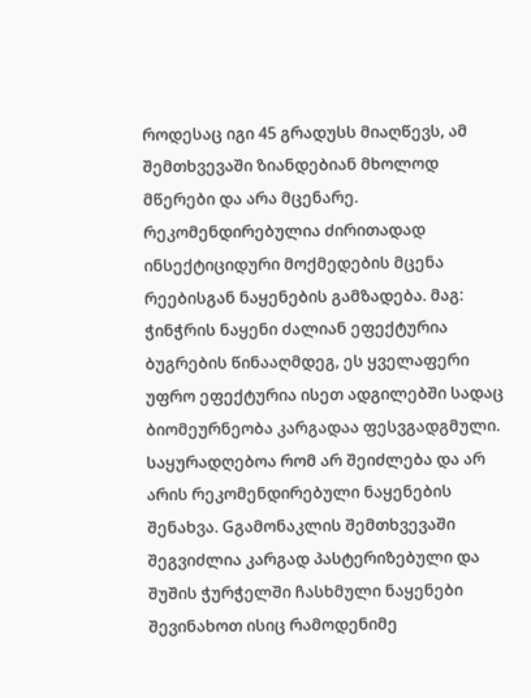როდესაც იგი 45 გრადუსს მიაღწევს, ამ შემთხვევაში ზიანდებიან მხოლოდ მწერები და არა მცენარე. რეკომენდირებულია ძირითადად ინსექტიციდური მოქმედების მცენა რეებისგან ნაყენების გამზადება. მაგ: ჭინჭრის ნაყენი ძალიან ეფექტურია ბუგრების წინააღმდეგ, ეს ყველაფერი უფრო ეფექტურია ისეთ ადგილებში სადაც ბიომეურნეობა კარგადაა ფესვგადგმული. საყურადღებოა რომ არ შეიძლება და არ არის რეკომენდირებული ნაყენების შენახვა. Gგამონაკლის შემთხვევაში შეგვიძლია კარგად პასტერიზებული და შუშის ჭურჭელში ჩასხმული ნაყენები შევინახოთ ისიც რამოდენიმე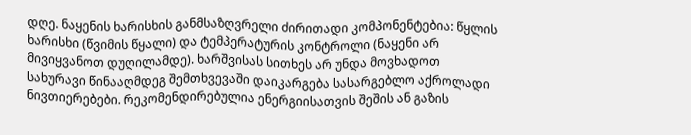დღე. ნაყენის ხარისხის განმსაზღვრელი ძირითადი კომპონენტებია: წყლის ხარისხი (წვიმის წყალი) და ტემპერატურის კონტროლი (ნაყენი არ მივიყვანოთ დუღილამდე). ხარშვისას სითხეს არ უნდა მოვხადოთ სახურავი წინააღმდეგ შემთხვევაში დაიკარგება სასარგებლო აქროლადი ნივთიერებები. რეკომენდირებულია ენერგიისათვის შეშის ან გაზის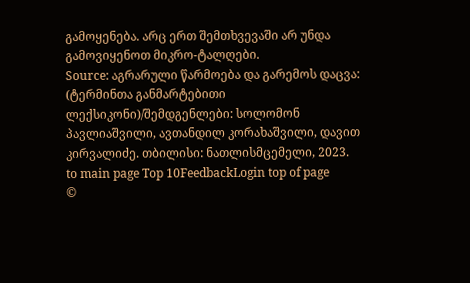გამოყენება. არც ერთ შემთხვევაში არ უნდა გამოვიყენოთ მიკრო-ტალღები.
Source: აგრარული წარმოება და გარემოს დაცვა: (ტერმინთა განმარტებითი ლექსიკონი)/შემდგენლები: სოლომონ პავლიაშვილი, ავთანდილ კორახაშვილი, დავით კირვალიძე. თბილისი: ნათლისმცემელი, 2023.
to main page Top 10FeedbackLogin top of page
©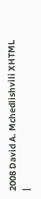2008 David A. Mchedlishvili XHTML |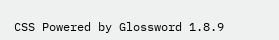CSS Powered by Glossword 1.8.9